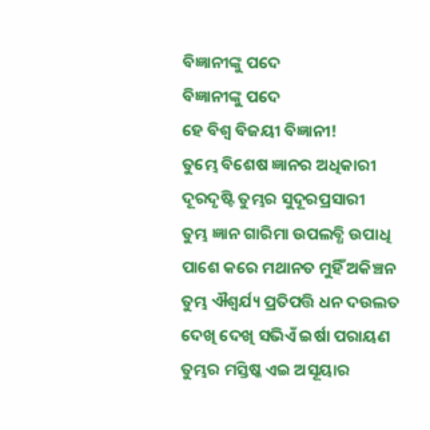ବିଜ୍ଞାନୀଙ୍କୁ ପଦେ
ବିଜ୍ଞାନୀଙ୍କୁ ପଦେ
ହେ ବିଶ୍ଵ ବିଜୟୀ ବିଜ୍ଞାନୀ!
ତୁମ୍ଭେ ବିଶେଷ ଜ୍ଞାନର ଅଧିକାରୀ
ଦୂରଦୃଷ୍ଟି ତୁମ୍ଭର ସୁଦୂରପ୍ରସାରୀ
ତୁମ୍ଭ ଜ୍ଞାନ ଗାରିମା ଉପଲବ୍ଧି ଉପାଧି
ପାଶେ କରେ ମଥାନତ ମୁହିଁ ଅକିଞ୍ଚନ
ତୁମ୍ଭ ଐଶ୍ଵର୍ଯ୍ୟ ପ୍ରତିପତ୍ତି ଧନ ଦଉଲତ
ଦେଖି ଦେଖି ସଭିଏଁ ଇର୍ଷା ପରାୟଣ
ତୁମ୍ଭର ମସ୍ତିଷ୍କ ଏଇ ଅସୂୟାର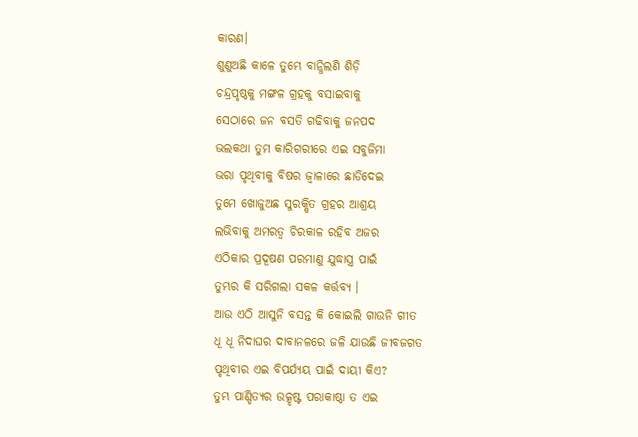କାରଣ।
ଶୁଣୁଅଛି କାଳେ ତୁମ୍ଭେ ବାନ୍ଧିଲଣି ଶିଡ଼ି
ଚନ୍ଦ୍ରପୃଷ୍ଠକୁ ମଙ୍ଗଳ ଗ୍ରହକୁ ବସାଇବାକୁ
ସେଠାରେ ଜନ ବସତି ଗଢିବାକୁ ଜନପଦ
ଭଲକଥା ତୁମ କାରିଗରୀରେ ଏଇ ସବୁଜିମା
ଭରା ପୃଥିବୀକୁ ବିଷର ଜ୍ଵାଳାରେ ଛାଡିଦେଇ
ତୁମେ ଖୋଜୁଅଛ ସୁରକ୍ଷିତ ଗ୍ରହର ଆଶ୍ରୟ
ଲଭିବାକୁ ଅମରତ୍ବ ଚିରକାଳ ରହିବ ଅଜର
ଏଠିକାର ପ୍ରଦୂଷଣ ପରମାଣୁ ଯୁଦ୍ଧାସ୍ତ୍ର ପାଇଁ
ତୁମ୍ଭର କି ସରିଗଲା ସକଳ କର୍ତ୍ତବ୍ୟ ।
ଆଉ ଏଠି ଆସୁନି ବସନ୍ତ କି କୋଇଲି ଗାଉନି ଗୀତ
ଧୂ ଧୂ ନିଦାଘର ଦାବାନଳରେ ଜଳି ଯାଉଛି ଜୀବଜଗତ
ପୃଥିବୀର ଏଇ ବିପର୍ଯ୍ୟୟ ପାଇଁ ଦାୟୀ କିଏ?
ତୁମ୍ଭ ପାଣ୍ଡିତ୍ୟର ଉତ୍କୃଷ୍ଟ ପରାକାଷ୍ଠା ତ ଏଇ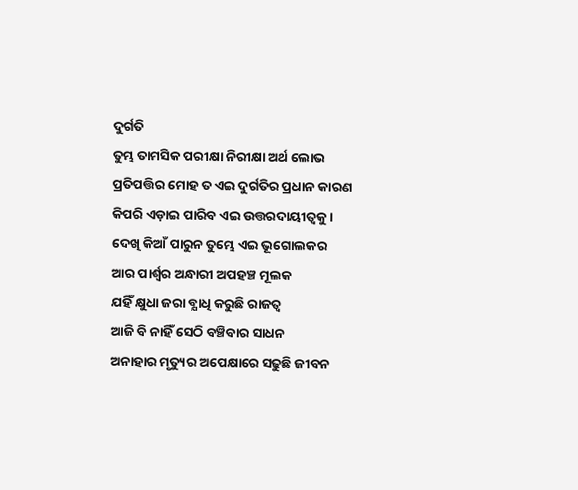ଦୁର୍ଗତି
ତୁମ୍ଭ ତାମସିକ ପରୀକ୍ଷା ନିରୀକ୍ଷା ଅର୍ଥ ଲୋଭ
ପ୍ରତିପତ୍ତିର ମୋହ ତ ଏଇ ଦୁର୍ଗତିର ପ୍ରଧାନ କାରଣ
କିପରି ଏଡ଼ାଇ ପାରିବ ଏଇ ଉତ୍ତରଦାୟୀତ୍ବକୁ ।
ଦେଖି କିଆଁ ପାରୁନ ତୁମ୍ଭେ ଏଇ ଭୂଗୋଲକର
ଆର ପାର୍ଶ୍ବର ଅନ୍ଧାରୀ ଅପହଞ୍ଚ ମୂଲକ
ଯହିଁ କ୍ଷୁଧା ଜରା ବ୍ଯାଧି କରୁଛି ରାଜତ୍ବ
ଆଜି ବି ନାହିଁ ସେଠି ବଞ୍ଚିବାର ସାଧନ
ଅନାହାର ମୃତ୍ୟୁର ଅପେକ୍ଷାରେ ସଢୁଛି ଜୀବନ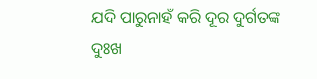ଯଦି ପାରୁନାହଁ କରି ଦୂର ଦୁର୍ଗତଙ୍କ ଦୁଃଖ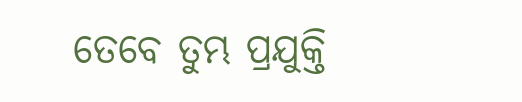ତେବେ ତୁମ୍ଭ ପ୍ରଯୁକ୍ତି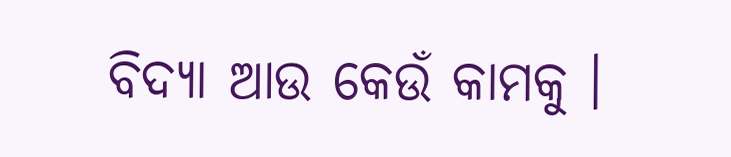ବିଦ୍ୟା ଆଉ କେଉଁ କାମକୁ ।